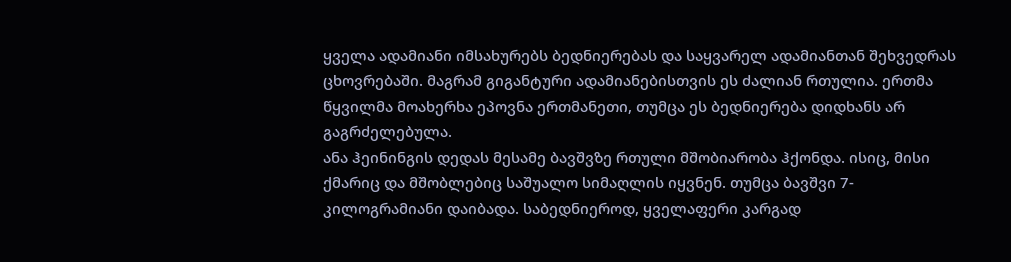ყველა ადამიანი იმსახურებს ბედნიერებას და საყვარელ ადამიანთან შეხვედრას ცხოვრებაში. მაგრამ გიგანტური ადამიანებისთვის ეს ძალიან რთულია. ერთმა წყვილმა მოახერხა ეპოვნა ერთმანეთი, თუმცა ეს ბედნიერება დიდხანს არ გაგრძელებულა.
ანა ჰეინინგის დედას მესამე ბავშვზე რთული მშობიარობა ჰქონდა. ისიც, მისი ქმარიც და მშობლებიც საშუალო სიმაღლის იყვნენ. თუმცა ბავშვი 7-კილოგრამიანი დაიბადა. საბედნიეროდ, ყველაფერი კარგად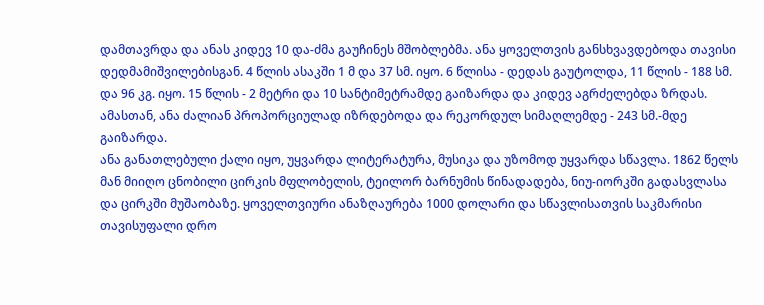დამთავრდა და ანას კიდევ 10 და-ძმა გაუჩინეს მშობლებმა. ანა ყოველთვის განსხვავდებოდა თავისი დედმამიშვილებისგან. 4 წლის ასაკში 1 მ და 37 სმ. იყო. 6 წლისა - დედას გაუტოლდა, 11 წლის - 188 სმ. და 96 კგ. იყო. 15 წლის - 2 მეტრი და 10 სანტიმეტრამდე გაიზარდა და კიდევ აგრძელებდა ზრდას. ამასთან, ანა ძალიან პროპორციულად იზრდებოდა და რეკორდულ სიმაღლემდე - 243 სმ.-მდე გაიზარდა.
ანა განათლებული ქალი იყო, უყვარდა ლიტერატურა, მუსიკა და უზომოდ უყვარდა სწავლა. 1862 წელს მან მიიღო ცნობილი ცირკის მფლობელის, ტეილორ ბარნუმის წინადადება, ნიუ-იორკში გადასვლასა და ცირკში მუშაობაზე. ყოველთვიური ანაზღაურება 1000 დოლარი და სწავლისათვის საკმარისი თავისუფალი დრო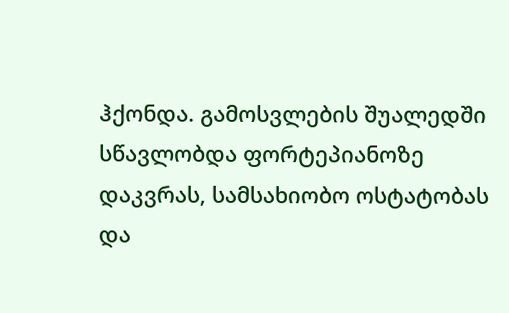ჰქონდა. გამოსვლების შუალედში სწავლობდა ფორტეპიანოზე დაკვრას, სამსახიობო ოსტატობას და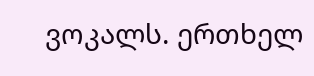ვოკალს. ერთხელ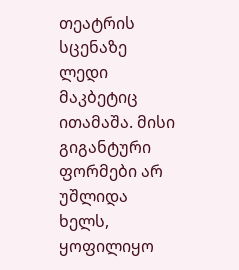თეატრის სცენაზე ლედი მაკბეტიც ითამაშა. მისი გიგანტური ფორმები არ უშლიდა ხელს, ყოფილიყო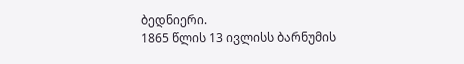ბედნიერი.
1865 წლის 13 ივლისს ბარნუმის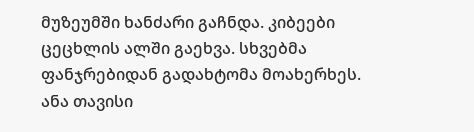მუზეუმში ხანძარი გაჩნდა. კიბეები ცეცხლის ალში გაეხვა. სხვებმა ფანჯრებიდან გადახტომა მოახერხეს. ანა თავისი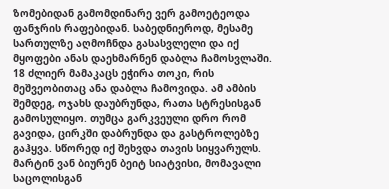ზომებიდან გამომდინარე ვერ გამოეტეოდა ფანჯრის რაფებიდან. საბედნიეროდ, მესამე სართულზე აღმოჩნდა გასასვლელი და იქ მყოფები ანას დაეხმარნენ დაბლა ჩამოსვლაში. 18 ძლიერ მამაკაცს ეჭირა თოკი, რის მეშვეობითაც ანა დაბლა ჩამოვიდა. ამ ამბის შემდეგ, ოჯახს დაუბრუნდა, რათა სტრესისგან გამოსულიყო. თუმცა გარკვეული დრო რომ გავიდა, ცირკში დაბრუნდა და გასტროლებზე გაჰყვა. სწორედ იქ შეხვდა თავის სიყვარულს.
მარტინ ვან ბიურენ ბეიტ სიატვისი, მომავალი საცოლისგან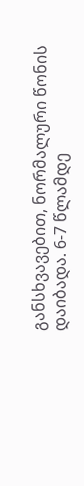განსხვავებით, ნორმალური წონის დაიბადა. 6-7 წლამდე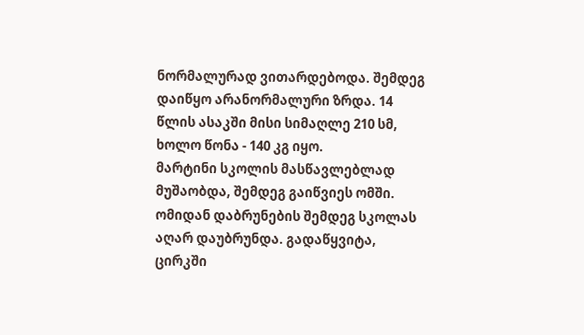ნორმალურად ვითარდებოდა. შემდეგ დაიწყო არანორმალური ზრდა. 14 წლის ასაკში მისი სიმაღლე 210 სმ, ხოლო წონა - 140 კგ იყო.
მარტინი სკოლის მასწავლებლად მუშაობდა, შემდეგ გაიწვიეს ომში. ომიდან დაბრუნების შემდეგ სკოლას აღარ დაუბრუნდა. გადაწყვიტა, ცირკში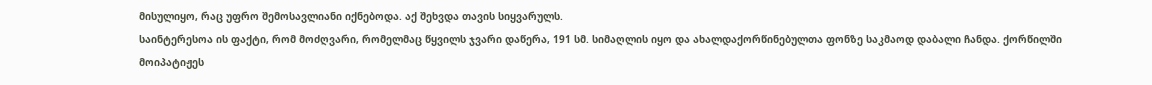მისულიყო, რაც უფრო შემოსავლიანი იქნებოდა. აქ შეხვდა თავის სიყვარულს.
საინტერესოა ის ფაქტი, რომ მოძღვარი, რომელმაც წყვილს ჯვარი დაწერა, 191 სმ. სიმაღლის იყო და ახალდაქორწინებულთა ფონზე საკმაოდ დაბალი ჩანდა. ქორწილში მოიპატიჟეს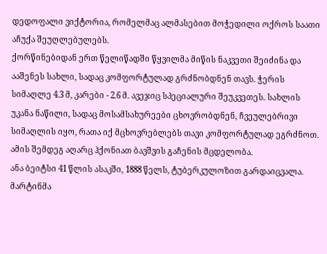დედოფალი ვიქტორია, რომელმაც ალმასებით მოჭედილი ოქროს საათი აჩუქა შეუღლებულებს.
ქორწინებიდან ერთ წელიწადში წყვილმა მიწის ნაკვეთი შეიძინა და ააშენეს სახლი, სადაც კომფორტულად გრძნობდნენ თავს. ჭერის სიმაღლე 4.3 მ, კარები - 2.6 მ. ავეჯიც სპეციალური შეუკვეთეს. სახლის უკანა ნაწილი, სადაც მოსამსახურეები ცხოვრობდნენ, ჩვეულებრივი სიმაღლის იყო, რათა იქ მცხოვრებლებს თავი კომფორტულად ეგრძნოთ.
ამის შემდეგ აღარც ჰქონიათ ბავშვის გაჩენის მცდელობა.
ანა ბეიტსი 41 წლის ასაკში, 1888 წელს, ტუბერკულოზით გარდაიცვალა.
მარტინმა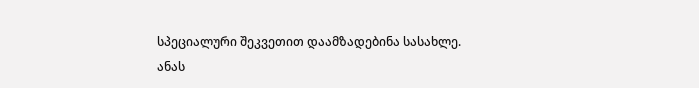სპეციალური შეკვეთით დაამზადებინა სასახლე.
ანას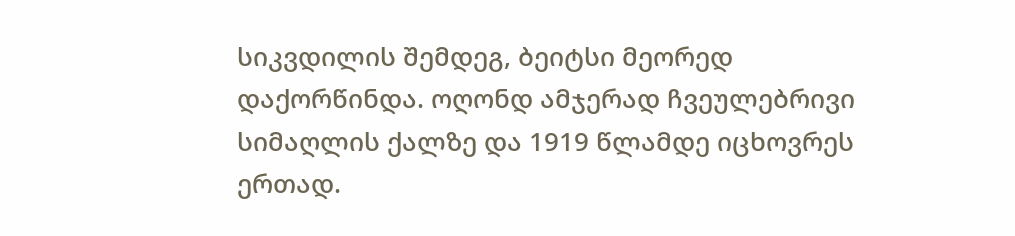სიკვდილის შემდეგ, ბეიტსი მეორედ დაქორწინდა. ოღონდ ამჯერად ჩვეულებრივი სიმაღლის ქალზე და 1919 წლამდე იცხოვრეს ერთად.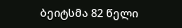ბეიტსმა 82 წელი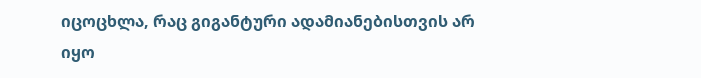იცოცხლა, რაც გიგანტური ადამიანებისთვის არ იყო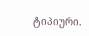ტიპიური.